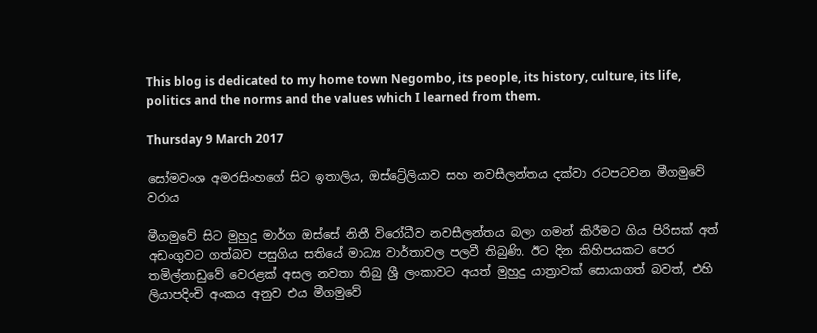This blog is dedicated to my home town Negombo, its people, its history, culture, its life, politics and the norms and the values which I learned from them.

Thursday 9 March 2017

සෝමවංශ අමරසිංහගේ සිට ඉතාලිය, ඔස්ට්‍රේලියාව සහ නවසීලන්තය දක්වා රටපටවන මීගමුවේ වරාය

මීගමුවේ සිට මුහුදු මාර්ග ඔස්සේ නිතී විරෝධීව නවසීලන්තය බලා ගමන් කිරීමට ගිය පිරිසක් අත් අඩංගුවට ගත්බව පසුගිය සතියේ මාධ්‍ය වාර්තාවල පලවී තිබුණි. ඊට දින කිහිපයකට පෙර තමිල්නාඩුවේ වෙරළක් අසල නවතා තිබු ශ්‍රී ලංකාවට අයත් මුහුදු යාත්‍රාවක් සොයාගත් බවත්, එහි ලියාපදිංචි අංකය අනුව එය මීගමුවේ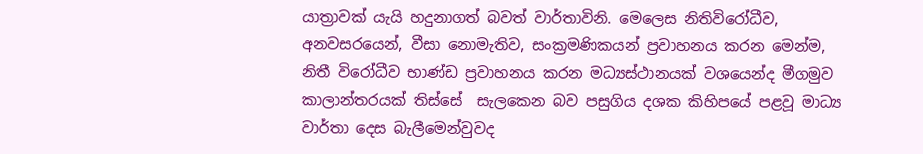යාත්‍රාවක් යැයි හදුනාගත් බවත් වාර්තාවිනි. මෙලෙස නිතිවිරෝධීව, අනවසරයෙන්, වීසා නොමැතිව, සංක්‍රමණිකයන් ප්‍රවාහනය කරන මෙන්ම, නිතී විරෝධීව භාණ්ඩ ප්‍රවාහනය කරන මධ්‍යස්ථානයක් වශයෙන්ද මීගමුව කාලාන්තරයක් තිස්සේ  සැලකෙන බව පසුගිය දශක කිහිපයේ පළවූ මාධ්‍ය වාර්තා දෙස බැලීමෙන්වුවද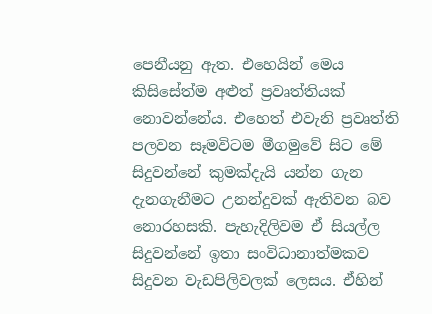පෙනීයනු ඇත. එහෙයින් මෙය කිසිසේත්ම අළුත් ප්‍රවෘත්තියක් නොවන්නේය. එහෙත් එවැනි ප්‍රවෘත්ති පලවන සෑමවිටම මීගමුවේ සිට මේ සිදුවන්නේ කුමක්දැයි යන්න ගැන දැනගැනීමට උනන්දුවක් ඇතිවන බව නොරහසකි. පැහැදිලිවම ඒ සියල්ල සිදුවන්නේ ඉතා සංවිධානාත්මකව සිදුවන වැඩපිලිවලක් ලෙසය. ඒහින්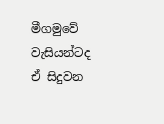මීගමුවේ වැසියන්ටද ඒ සිදුවන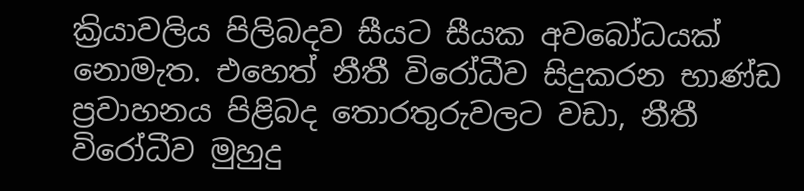ක්‍රියාවලිය පිලිබදව සීයට සීයක අවබෝධයක් නොමැත. එහෙත් නීතී විරෝධීව සිදුකරන භාණ්ඩ ප්‍රවාහනය පිළිබද තොරතුරුවලට වඩා, නීතී විරෝධීව මුහුදු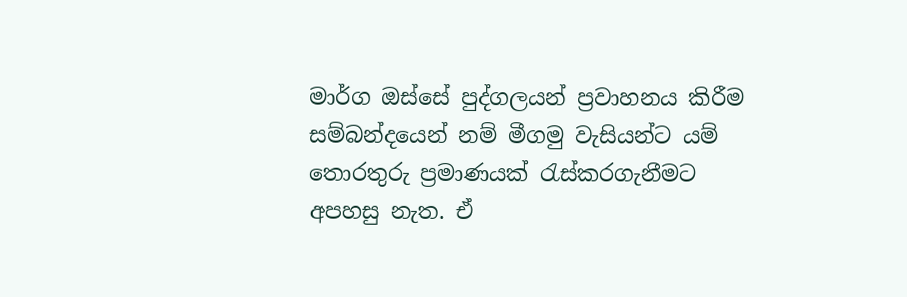මාර්ග ඔස්සේ පුද්ගලයන් ප්‍රවාහනය කිරීම සම්බන්දයෙන් නම් මීගමු වැසියන්ට යම් තොරතුරු ප්‍රමාණයක් රැස්කරගැනීමට අපහසු නැත. ඒ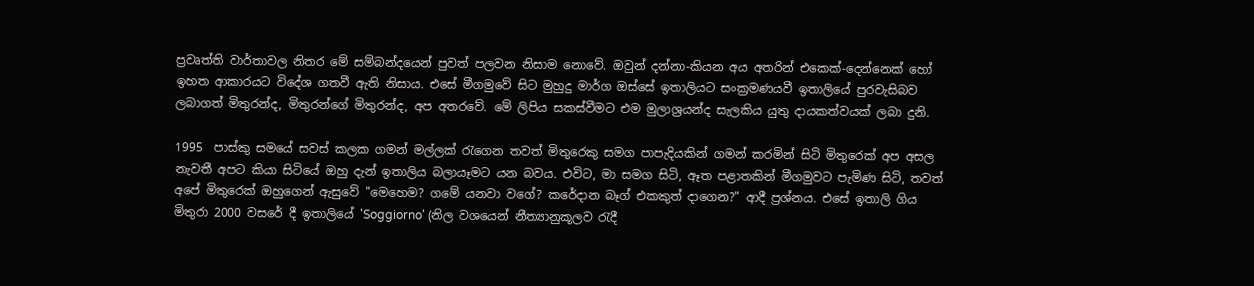ප්‍රවෘත්ති වාර්තාවල නිතර මේ සම්බන්දයෙන් පුවත් පලවන නිසාම නොවේ. ඔවුන් දන්නා-කියන අය අතරින් එකෙක්-දෙන්නෙක් හෝ ඉහත ආකාරයට විදේශ ගතවී ඇති නිසාය. එසේ මීගමුවේ සිට මුහුදු මාර්ග ඔස්සේ ඉතාලියට සංක්‍රමණයවී ඉතාලියේ පුරවැසිබව ලබාගත් මිතුරන්ද, මිතුරන්ගේ මිතුරන්ද, අප අතරවේ. මේ ලිපිය සකස්වීමට එම මුලාශ්‍රයන්ද සැලකිය යුතු දායකත්වයක් ලබා දුනි.

1995  පාස්කු සමයේ සවස් කලක ගමන් මල්ලක් රැගෙන තවත් මිතුරෙකු සමග පාපැදියකින් ගමන් කරමින් සිටි මිතුරෙක් අප අසල නැවතී අපට කියා සිටියේ ඔහු දැන් ඉතාලිය බලායෑමට යන බවය. එවිට, මා සමග සිටි, ඈත පළාතකින් මීගමුවට පැමිණ සිටි, තවත් අපේ මිතුරෙක් ඔහුගෙන් ඇසුවේ "මෙහෙම? ගමේ යනවා වගේ? කරේදාන බෑග් එකකුත් දාගෙන?" ආදී ප්‍රශ්නය. එසේ ඉතාලි ගිය මිතුරා 2000 වසරේ දී ඉතාලියේ 'Soggiorno' (නිල වශයෙන් නීත්‍යානුකූලව රැදී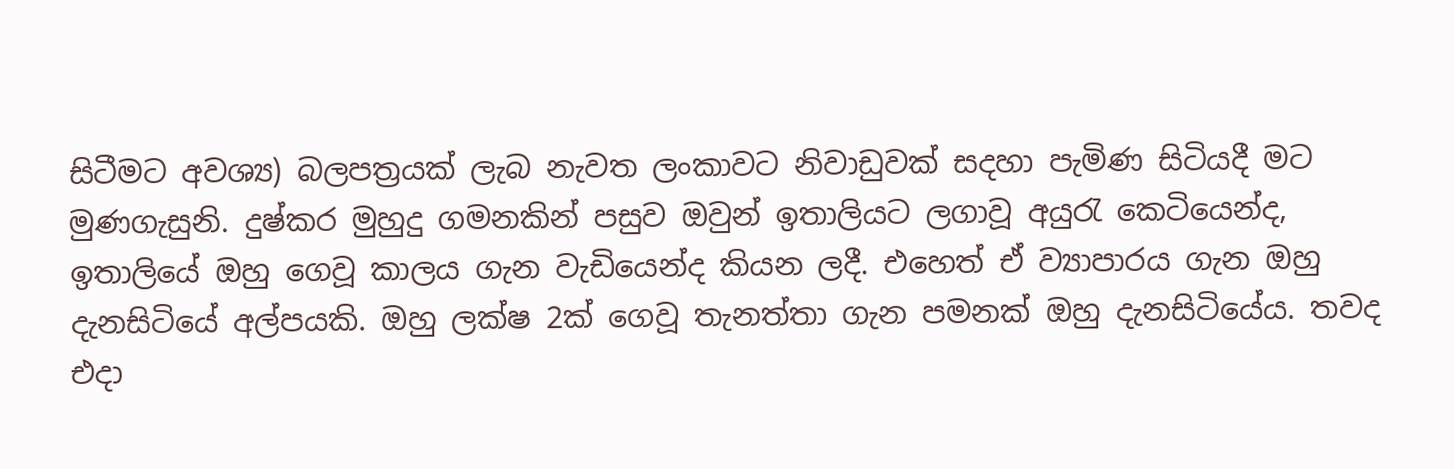සිටීමට අවශ්‍ය) බලපත්‍රයක් ලැබ නැවත ලංකාවට නිවාඩුවක් සදහා පැමිණ සිටියදී මට මුණගැසුනි. දුෂ්කර මුහුදු ගමනකින් පසුව ඔවුන් ඉතාලියට ලගාවූ අයුරැ කෙටියෙන්ද, ඉතාලියේ ඔහු ගෙවූ කාලය ගැන වැඩියෙන්ද කියන ලදී. එහෙත් ඒ ව්‍යාපාරය ගැන ඔහු දැනසිටියේ අල්පයකි. ඔහු ලක්ෂ 2ක් ගෙවූ තැනත්තා ගැන පමනක් ඔහු දැනසිටියේය. තවද එදා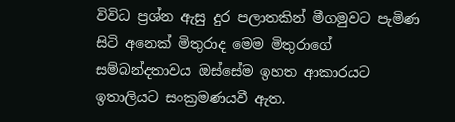විවිධ ප්‍රශ්න ඇසු දුර පලාතකින් මීගමුවට පැමිණ සිටි අනෙක් මිතුරාද මෙම මිතුරාගේ සම්බන්දතාවය ඔස්සේම ඉහත ආකාරයට ඉතාලියට සංක්‍රමණයවී ඇත.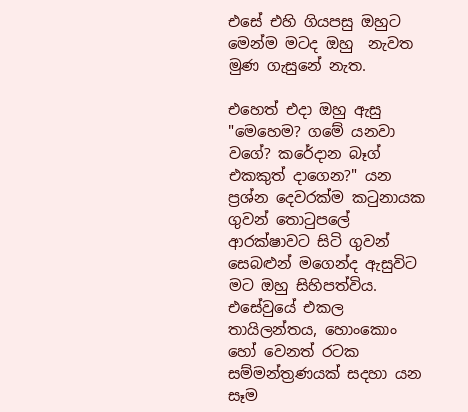එසේ එහි ගියපසු ඔහුට මෙන්ම මටද ඔහු  නැවත මුණ ගැසුනේ නැත.

එහෙත් එදා ඔහු ඇසු "මෙහෙම? ගමේ යනවා වගේ? කරේදාන බෑග් එකකුත් දාගෙන?" යන ප්‍රශ්න දෙවරක්ම කටුනායක ගුවන් තොටුපලේ ආරක්ෂාවට සිටි ගුවන් සෙබළුන් මගෙන්ද ඇසුවිට මට ඔහු සිහිපත්විය. එසේවුයේ එකල තායිලන්තය, හොංකොං හෝ වෙනත් රටක සම්මන්ත්‍රණයක් සදහා යන සෑම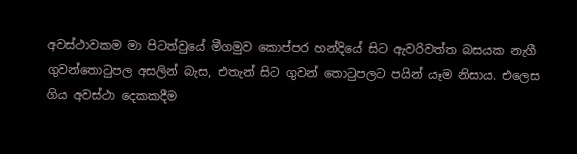අවස්ථාවකම මා පිටත්වුයේ මීගමුව කොප්පර හන්දියේ සිට ඇවරිවත්ත බසයක නැගී ගුවන්තොටුපල අසලින් බැස, එතැන් සිට ගුවන් තොටුපලට පයින් යෑම නිසාය. එලෙස ගිය අවස්ථා දෙකකදීම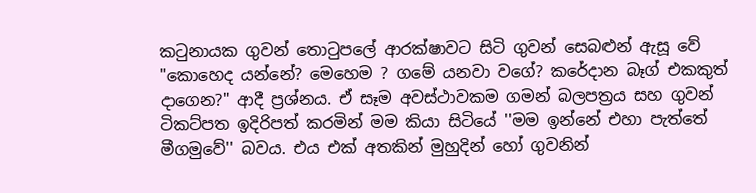කටුනායක ගුවන් තොටුපලේ ආරක්ෂාවට සිටි ගුවන් සෙබළුන් ඇසූ වේ "කොහෙද යන්නේ? මෙහෙම ? ගමේ යනවා වගේ? කරේදාන බෑග් එකකුත් දාගෙන?" ආදී ප්‍රශ්නය. ඒ සෑම අවස්ථාවකම ගමන් බලපත්‍රය සහ ගුවන් ටිකට්පත ඉදිරිපත් කරමින් මම කියා සිටියේ ''මම ඉන්නේ එහා පැත්තේ මීගමුවේ'' බවය. එය එක් අතකින් මුහුදින් හෝ ගුවනින්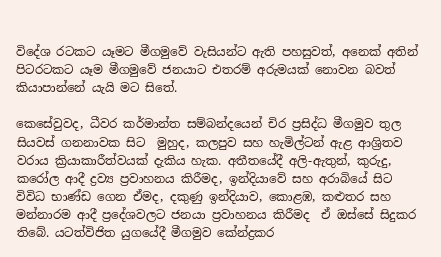විදේශ රටකට යෑමට මීගමුවේ වැසියන්ට ඇති පහසුවත්, අනෙක් අතින් පිටරටකට යෑම මීගමුවේ ජනයාට එතරම් අරුමයක් නොවන බවත් කියාපාන්නේ යැයි මට සිතේ.

කෙසේවුවද, ධීවර කර්මාන්ත සම්බන්දයෙන් චිර ප්‍රසිද්ධ මීගමුව තුල සියවස් ගනනාවක සිට  මුහුද, කලපුව සහ හැමිල්ටන් ඇළ ආශ්‍රිතව වරාය ක්‍රියාකාරීත්වයක් දැකිය හැක. අතීතයේදී අලි-ඇතුන්, කුරුදු, කරෝල ආදී ද්‍රව්‍ය ප්‍රවාහනය කිරීමද, ඉන්දියාවේ සහ අරාබියේ සිට විවිධ භාණ්ඩ ගෙන ඒමද, දකුණු ඉන්දියාව, කොළඹ, කළුතර සහ මන්නාරම ආදී ප්‍රදේශවලට ජනයා ප්‍රවාහනය කිරීමද  ඒ ඔස්සේ සිදුකර තිබේ. යටත්විජිත යුගයේදී මීගමුව කේන්ද්‍රකර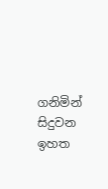ගනිමින් සිදුවන ඉහත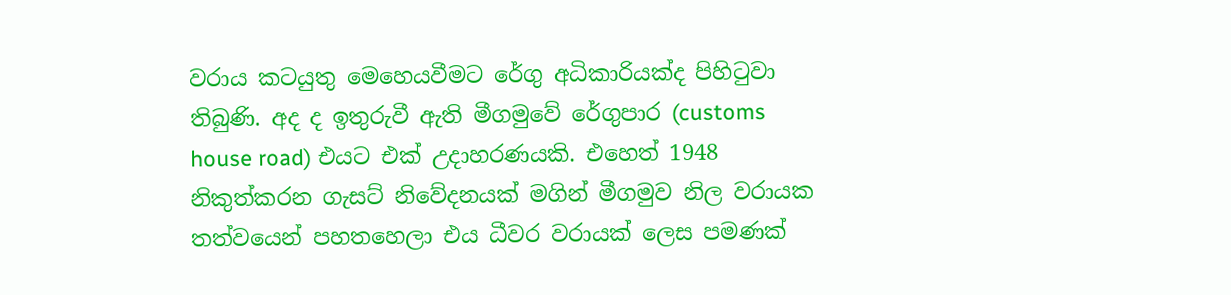වරාය කටයුතු මෙහෙයවීමට රේගු අධිකාරියක්ද පිහිටුවා තිබුණි. අද ද ඉතුරුවී ඇති මීගමුවේ රේගුපාර (customs house road) එයට එක් උදාහරණයකි. එහෙත් 1948 නිකුත්කරන ගැසට් නිවේදනයක් මගින් මීගමුව නිල වරායක තත්වයෙන් පහතහෙලා එය ධීවර වරායක් ලෙස පමණක්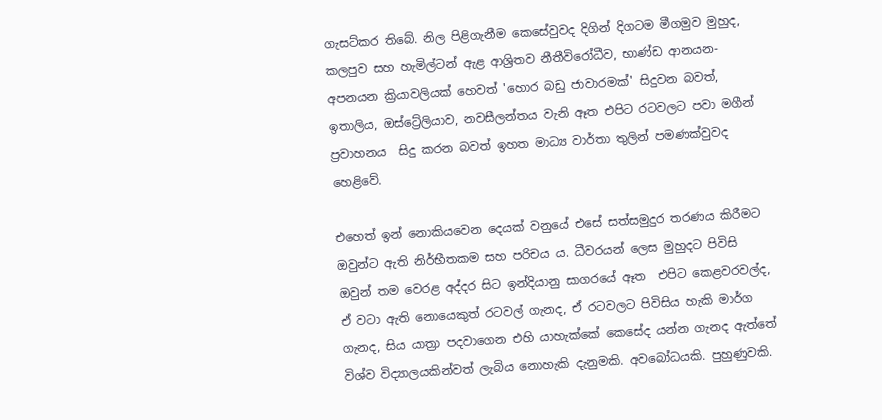ගැසට්කර තිබේ. නිල පිළිගැනීම කෙසේවුවද දිගින් දිගටම මීගමුව මුහුද, කලපුව සහ හැමිල්ටන් ඇළ ආශ්‍රිතව නීතීවිරෝධීව, භාණ්ඩ ආනයන-අපනයන ක්‍රියාවලියක් හෙවත් 'හොර බඩු ජාවාරමක්' සිදුවන බවත්, ඉතාලිය, ඔස්ට්‍රේලියාව, නවසීලන්තය වැනි ඈත එපිට රටවලට පවා මගීන් ප්‍රවාහනය  සිදු කරන බවත් ඉහත මාධ්‍ය වාර්තා තුලින් පමණක්වුවද හෙළිවේ.

එහෙත් ඉන් නොකියවෙන දෙයක් වනුයේ එසේ සත්සමුදුර තරණය කිරීමට ඔවුන්ට ඇති නිර්භීතකම සහ පරිචය ය. ධීවරයන් ලෙස මුහුදට පිවිසි ඔවුන් තම වෙරළ අද්දර සිට ඉන්දියානු සාගරයේ ඈත  එපිට කෙළවරවල්ද, ඒ වටා ඇති නොයෙකුත් රටවල් ගැනද, ඒ රටවලට පිවිසිය හැකි මාර්ග ගැනද, සිය යාත්‍රා පදවාගෙන එහි යාහැක්කේ කෙසේද යන්න ගැනද ඇත්තේ විශ්ව විද්‍යාලයකින්වත් ලැබිය නොහැකි දැනුමකි. අවබෝධයකි. පුහුණුවකි.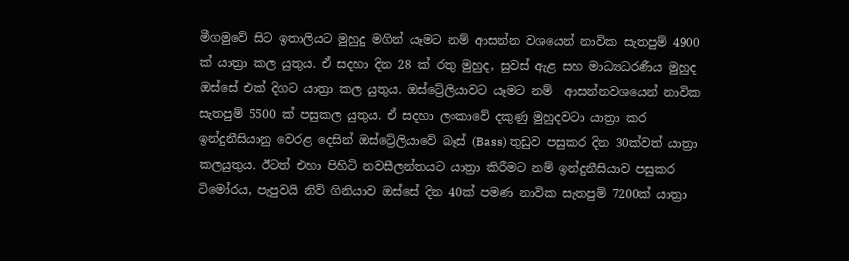මීගමුවේ සිට ඉතාලියට මුහුදු මගින් යෑමට නම් ආසන්න වශයෙන් නාවික සැතපුම් 4900 ක් යාත්‍රා කල යුතුය. ඒ සදහා දින 28 ක් රතු මුහුද, සුවස් ඇළ සහ මාධ්‍යධරණීය මුහුද ඔස්සේ එක් දිගට යාත්‍රා කල යුතුය. ඔස්ට්‍රේලියාවට යෑමට නම්  ආසන්නවශයෙන් නාවික සැතපුම් 5500 ක් පසුකල යුතුය. ඒ සදහා ලංකාවේ දකුණු මුහුදවටා යාත්‍රා කර ඉන්දුනීසියානු වෙරළ දෙසින් ඔස්ට්‍රේලියාවේ බෑස් (Bass) තුඩුව පසුකර දින 30ක්වත් යාත්‍රා කලයුතුය. ඊටත් එහා පිහිටි නවසීලන්තයට යාත්‍රා කිරීමට නම් ඉන්දුනීසියාව පසුකර ටිමෝරය, පැපුවයි නිව් ගිනියාව ඔස්සේ දින 40ක් පමණ නාවික සැතපුම් 7200ක් යාත්‍රා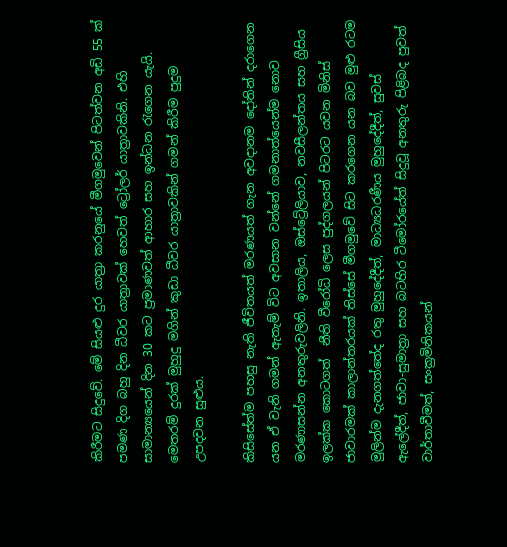කිරීමට සිදුවේ. මේ සියළු දුර යාත්‍රා කරනුයේ මීගමුවෙන් පිටත්වන අඩි 55 ක් පමණ දිග බහු දින ධීවර යාත්‍රාවක් හෙවත් ට්‍රෝලර් යාත්‍රාවකිනි. එහි සාමාන්‍යයෙන් දින 30 කට ප්‍රමාණවත් ආහාර සහ ඉන්ධන රැගෙන යැයි. මෙතරම් දුරක් මුහුදු මගින් කුඩා ධීවර යාත්‍රාවකින් ගමන් කිරීම පුදුම උපදවන සුළුය.

කිසිසේත්ම පහසු නැති ජීවිතයත් මරණයත් ගැන අවදානම දෝතින් දරාගෙන යන ඒ වැනි ගමන් ඇතැම් විට අවසාන වන්නේ ගමනාත්යෙන්ම නොව මරණාසන්න අනතුරුවලිනි. ඉතාලිය, ඔස්ට්‍රේලියාව, නවසීලන්තය සහ ග්‍රීසිය ඉලක්ක කොටගත්  නීති වීරෝධි ලෙස පුද්ගලයන් පිටරට යවන මිනිස් ජාවාරමක් කාලාන්තරයක් තිස්සේ මීගමුවේ සිට කරගෙන යන බව මුළු රටම මුලින්ම දැනගත්තේද රතු මුහුදේදීත්, මාධ්‍යධරණීය මුහුදේදීත්, සුවස් ඇලේදීත්, ජාවා-සුමාත්‍රා සහ බටහිර ටීමෝරයේත් සිදුවූ අනතුරු පිළිබද පුවත් වාර්තාවීමත්, සංක්‍රමිනිකයන්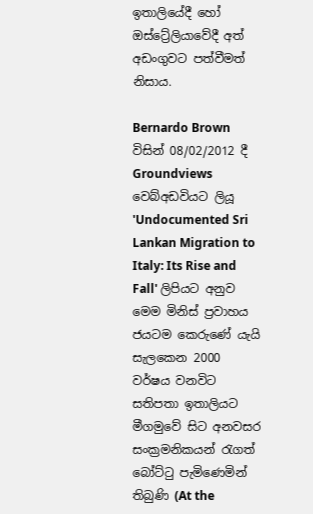ඉතාලියේදී හෝ ඔස්ට්‍රේලියාවේදී අත් අඩංගුවට පත්වීමත් නිසාය.

Bernardo Brown  විසින් 08/02/2012 දී Groundviews වෙබ්අඩවියට ලියූ 'Undocumented Sri Lankan Migration to Italy: Its Rise and Fall' ලිපියට අනුව මෙම මිනිස් ප්‍රවාහය ජයටම කෙරුණේ යැයි සැලකෙන 2000 වර්ෂය වනවිට සතිපතා ඉතාලියට මීගමුවේ සිට අනවසර සංක්‍රමනිකයන් රැගත් බෝට්ටු පැමිණෙමින් තිබුණි (At the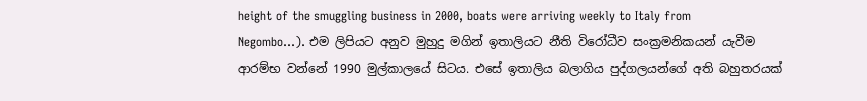height of the smuggling business in 2000, boats were arriving weekly to Italy from Negombo...). එම ලිපියට අනුව මුහුදු මගින් ඉතාලියට නීති විරෝධීව සංක්‍රමනිකයන් යැවීම ආරම්භ වන්නේ 1990 මුල්කාලයේ සිටය. එසේ ඉතාලිය බලාගිය පුද්ගලයන්ගේ අති බහුතරයක්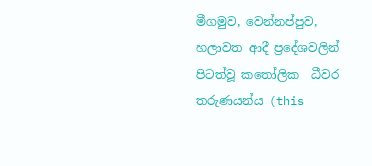මීගමුව, වෙන්නප්පුව, හලාවත ආදී ප්‍රදේශවලින් පිටත්වූ කතෝලික  ධීවර තරුණයන්ය (this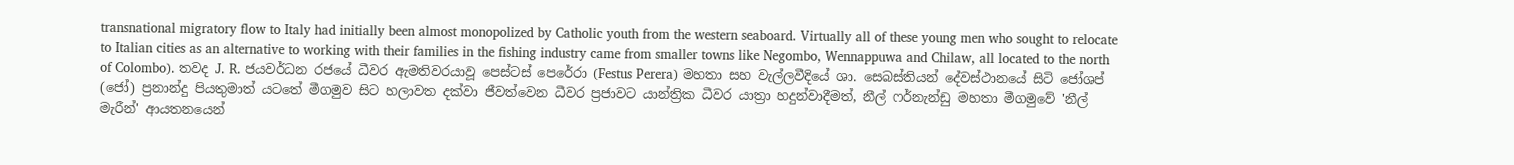transnational migratory flow to Italy had initially been almost monopolized by Catholic youth from the western seaboard. Virtually all of these young men who sought to relocate to Italian cities as an alternative to working with their families in the fishing industry came from smaller towns like Negombo, Wennappuwa and Chilaw, all located to the north of Colombo). තවද J. R. ජයවර්ධන රජයේ ධීවර ඇමතිවරයාවූ පෙස්ටස් පෙරේරා (Festus Perera) මහතා සහ වැල්ලවීදියේ ශා. සෙබස්තියන් දේවස්ථානයේ සිටි ජෝශප් (ජෝ) ප්‍රනාන්දු පියතුමාත් යටතේ මීගමුව සිට හලාවත දක්වා ජීවත්වෙන ධීවර ප්‍රජාවට යාන්ත්‍රික ධීවර යාත්‍රා හදුන්වාදීමත්, නීල් ෆර්නැන්ඩු මහතා මීගමුවේ 'නීල් මැරීන්' ආයතනයෙන්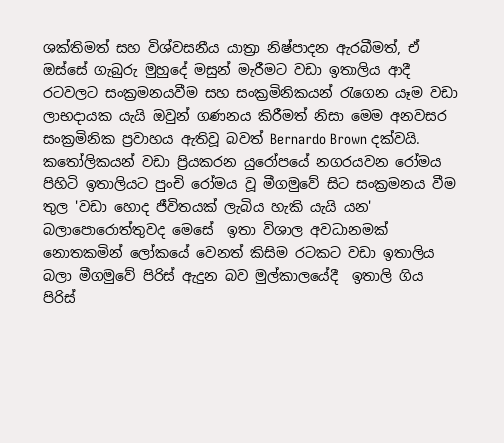ශක්තිමත් සහ විශ්වසනීය යාත්‍රා නිෂ්පාදන ඇරබීමත්, ඒ ඔස්සේ ගැබුරු මුහුදේ මසුන් මැරීමට වඩා ඉතාලිය ආදී රටවලට සංක්‍රමනයවීම සහ සංක්‍රමිනිකයන් රැගෙන යෑම වඩා ලාභදායක යැයි ඔවුන් ගණනය කිරීමත් නිසා මෙම අනවසර  සංක්‍රමිනික ප්‍රවාහය ඇතිවූ බවත් Bernardo Brown දක්වයි.
කතෝලිකයන් වඩා ප්‍රියකරන යුරෝපයේ නගරයවන රෝමය පිහිටි ඉතාලියට පුංචි රෝමය වූ මීගමුවේ සිට සංක්‍රමනය වීම තුල 'වඩා හොද ජීවිතයක් ලැබිය හැකි යැයි යන' බලාපොරොත්තුවද මෙසේ  ඉතා විශාල අවධානමක් නොතකමින් ලෝකයේ වෙනත් කිසිම රටකට වඩා ඉතාලිය බලා මීගමුවේ පිරිස් ඇදුන බව මුල්කාලයේදී  ඉතාලි ගිය පිරිස්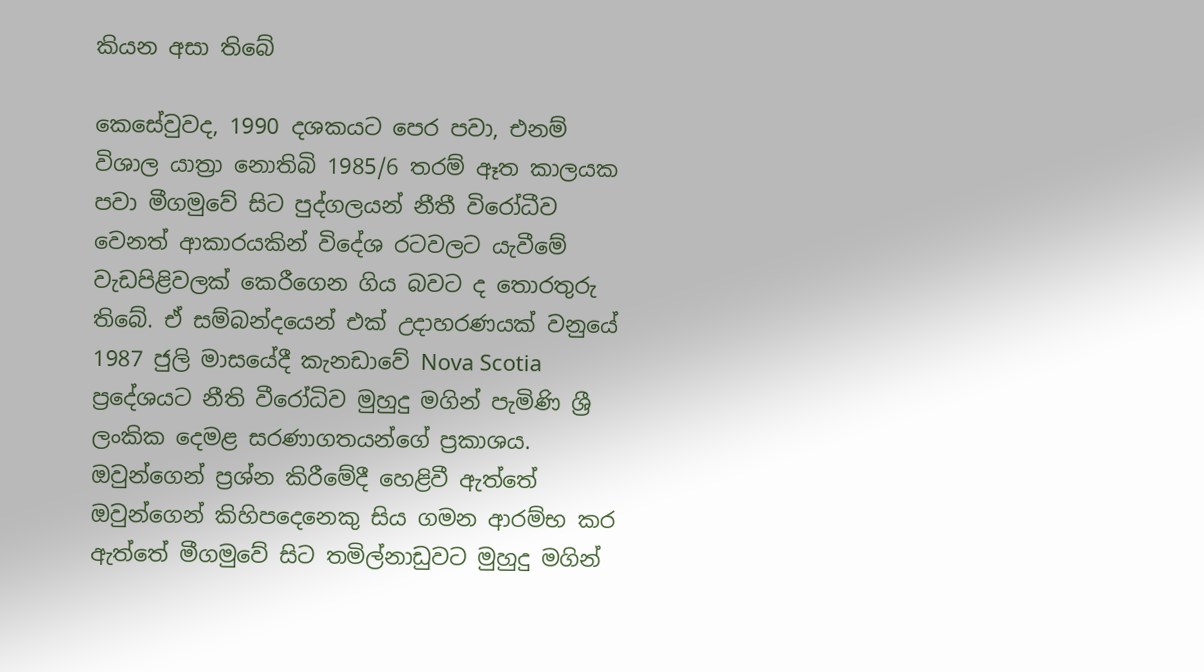කියන අසා තිබේ

කෙසේවුවද, 1990 දශකයට පෙර පවා, එනම් විශාල යාත්‍රා නොතිබි 1985/6 තරම් ඈත කාලයක පවා මීගමුවේ සිට පුද්ගලයන් නීතී විරෝධීව වෙනත් ආකාරයකින් විදේශ රටවලට යැවීමේ වැඩපිළිවලක් කෙරීගෙන ගිය බවට ද තොරතුරු තිබේ. ඒ සම්බන්දයෙන් එක් උදාහරණයක් වනුයේ 1987 ජුලි මාසයේදී කැනඩාවේ Nova Scotia ප්‍රදේශයට නීති වීරෝධිව මුහුදු මගින් පැමිණි ශ්‍රී ලංකික දෙමළ සරණාගතයන්ගේ ප්‍රකාශය. ඔවුන්ගෙන් ප්‍රශ්න කිරීමේදී හෙළිවී ඇත්තේ ඔවුන්ගෙන් කිහිපදෙනෙකු සිය ගමන ආරම්භ කර ඇත්තේ මීගමුවේ සිට තමිල්නාඩුවට මුහුදු මගින්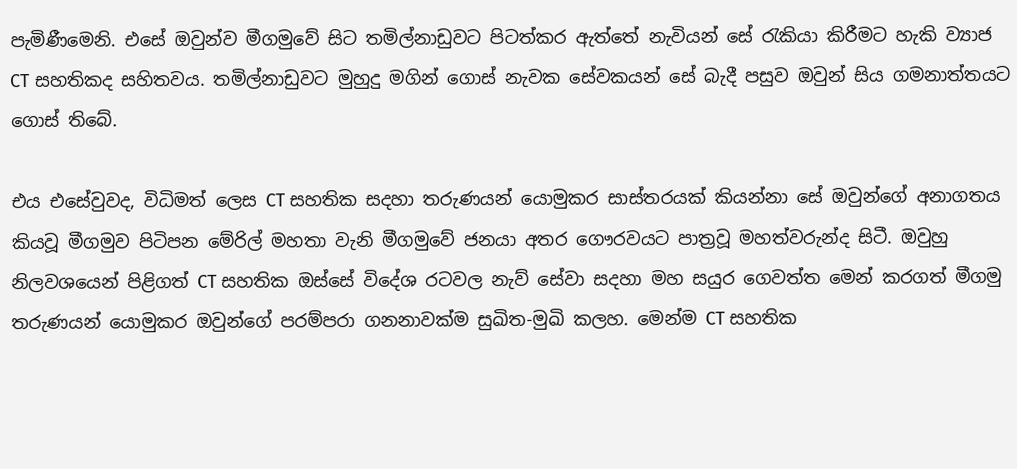පැමිණීමෙනි. එසේ ඔවුන්ව මීගමුවේ සිට තමිල්නාඩුවට පිටත්කර ඇත්තේ නැවියන් සේ රැකියා කිරීමට හැකි ව්‍යාජ CT සහතිකද සහිතවය. තමිල්නාඩුවට මුහුදු මගින් ගොස් නැවක සේවකයන් සේ බැදී පසුව ඔවුන් සිය ගමනාත්තයට ගොස් තිබේ.

එය එසේවුවද, විධිමත් ලෙස CT සහතික සදහා තරුණයන් යොමුකර සාස්තරයක් කියන්නා සේ ඔවුන්ගේ අනාගතය කියවූ මීගමුව පිටිපන මේරිල් මහතා වැනි මීගමුවේ ජනයා අතර ගෞරවයට පාත්‍රවූ මහත්වරුන්ද සිටී. ඔවුහු   නිලවශයෙන් පිළිගත් CT සහතික ඔස්සේ විදේශ රටවල නැව් සේවා සදහා මහ සයුර ගෙවත්ත මෙන් කරගත් මීගමු තරුණයන් යොමුකර ඔවුන්ගේ පරම්පරා ගනනාවක්ම සුඛිත-මුඛි කලහ. මෙන්ම CT සහතික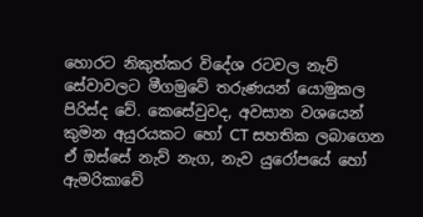හොරට නිකුත්කර විදේශ රටවල නැව් සේවාවලට මීගමුවේ තරුණයන් යොමුකල පිරිස්ද වේ. කෙසේවුවද, අවසාන වශයෙන් කුමන අයුරයකට හෝ CT සහතික ලබාගෙන ඒ ඔස්සේ නැව් නැග, නැව යුරෝපයේ හෝ ඇමරිකාවේ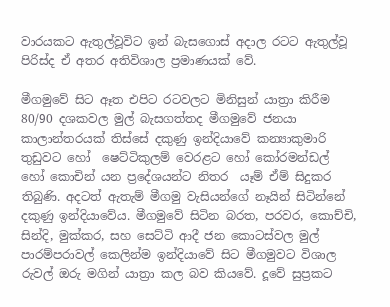වාරයකට ඇතුල්වූවිට ඉන් බැසගොස් අදාල රටට ඇතුල්වූ පිරිස්ද ඒ අතර අතිවිශාල ප්‍රමාණයක් වේ.

මීගමුවේ සිට ඈත එපිට රටවලට මිනිසුන් යාත්‍රා කිරීම 80/90 දශකවල මුල් බැසගත්තද මීගමුවේ ජනයා කාලාන්තරයක් තිස්සේ දකුණු ඉන්දියාවේ කන්‍යාකුමාරි තුඩුවට හෝ  ෂෙට්ටිකුලම් වෙරළට හෝ කෝරමන්ඩල් හෝ කොචින් යන ප්‍රදේශයන්ට නිතර  යෑම් ඒම් සිදුකර තිබුණි. අදටත් ඇතැම් මීගමු වැසියන්ගේ නෑයින් සිටින්නේ දකුණු ඉන්දියාවේය. මීගමුවේ සිටින බරත, පරවර, කොච්චි, සින්දි, මුක්කර, සහ සෙට්ටි ආදී ජන කොටස්වල මුල් පාරම්පරාවල් කෙලින්ම ඉන්දියාවේ සිට මීගමුවට විශාල රුවල් ඔරු මගින් යාත්‍රා කල බව කියවේ. දූවේ සුප්‍රකට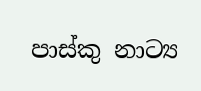පාස්කු නාට්‍ය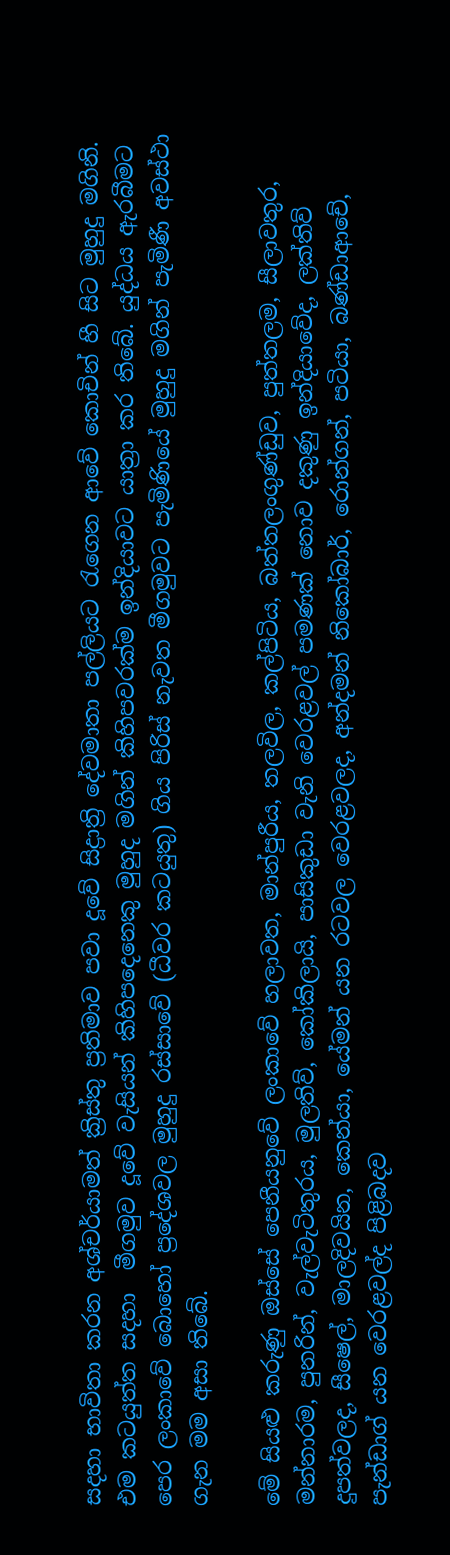සදහා භාවිතා කරන අශ්චර්යාමත් ක්‍රිස්තු ප්‍රතිමාව පවා දූවේ සිද්‍රාත්‍රි දේවමාතා පල්ලියට රැගෙන ආවේ කොචින් හී සිට මුහුදු මගිනි. එම කටයුත්ත සදහා  මීගමුව දූවේ වැසියන් කිහිපදෙනෙකු මුහුද මගින් කිහිපවරක්ම ඉන්දියාවට යාත්‍රා කර තිබේ. යුද්ධය ඇරබීමට පෙර ලංකාවේ බොහෝ ප්‍රදේශවල මුහුදු රස්සාවේ (ධීවර කටයුතු) ගිය පිරිස් නැවත මීගමුවට පැමිණියේ මුහුදු මගින් පැමිණී අවස්ථා ගැන මම අසා තිබේ.

මේ සියළු කරුණු ඔස්සේ පෙනීයනුවේ ලංකාවේ හලාවත, මාන්පුරීය, තලවිල, කල්පිටිය, බත්තලංගුණ්ඩුව, පුත්තලම, සීලාවතුර, මන්නාරම, පුනරින්, වැල්වැටිතුරය, මුලතිව්, කෝකිලායි, පාසිකුඩා වැනි වෙරළවල් පමණක් නොව දකුණු ඉන්දියාවේද, ලක්තිව් දුපත්වලද, සීෂෙල්, මාලදිවයින, කෙන්යා, යේමන් යන රටවල වෙරළවලද, අන්දමන් නිකෝබාර්, රොන්ගන්, පටියා, බණ්ඩාආචේ, පැන්ඩාග් යන වෙරළවල්ද පිළිබදව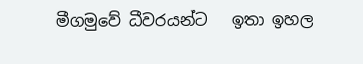මීගමුවේ ධීවරයන්ට   ඉතා ඉහල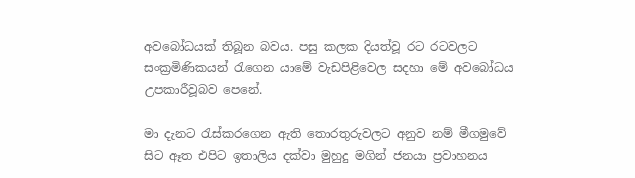අවබෝධයක් තිබූන බවය. පසු කලක දියත්වූ රට රටවලට සංක්‍රමිණිකයන් රැගෙන යාමේ වැඩපිළිවෙල සදහා මේ අවබෝධය උපකාරීවූබව පෙනේ.

මා දැනට රැස්කරගෙන ඇති තොරතුරුවලට අනුව නම් මීගමුවේ සිට ඈත එපිට ඉතාලිය දක්වා මුහුදු මගින් ජනයා ප්‍රවාහනය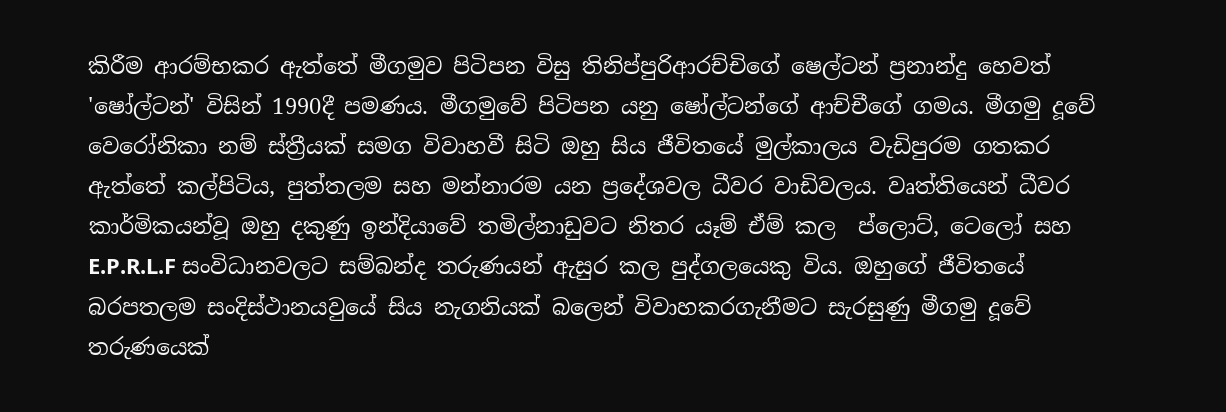කිරීම ආරම්භකර ඇත්තේ මීගමුව පිටිපන විසු තිනිප්පුරිආරච්චිගේ ෂෙල්ටන් ප්‍රනාන්දු හෙවත්  'ෂෝල්ටන්' විසින් 1990දී පමණය. මීගමුවේ පිටිපන යනු ෂෝල්ටන්ගේ ආච්චීගේ ගමය. මීගමු දූවේ වෙරෝනිකා නම් ස්ත්‍රීයක් සමග විවාහවී සිටි ඔහු සිය ජීවිතයේ මුල්කාලය වැඩිපුරම ගතකර ඇත්තේ කල්පිටිය, පුත්තලම සහ මන්නාරම යන ප්‍රදේශවල ධීවර වාඩිවලය. වෘත්තියෙන් ධීවර කාර්මිකයන්වූ ඔහු දකුණු ඉන්දියාවේ තමිල්නාඩුවට නිතර යෑම් ඒම් කල  ප්ලොට්, ටෙලෝ සහ E.P.R.L.F සංවිධානවලට සම්බන්ද තරුණයන් ඇසුර කල පුද්ගලයෙකු විය. ඔහුගේ ජීවිතයේ බරපතලම සංදිස්ථානයවුයේ සිය නැගනියක් බලෙන් විවාහකරගැනීමට සැරසුණු මීගමු දූවේ තරුණයෙක්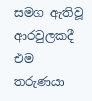සමග ඇතිවූ ආරවුලකදී එම තරුණයා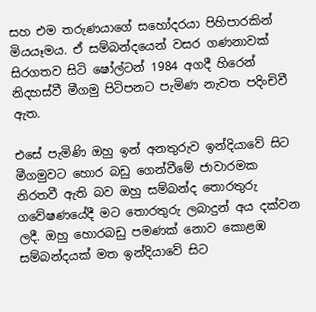සහ එම තරුණයාගේ සහෝදරයා පිහිපාරකින් මියයෑමය. ඒ සම්බන්දයෙන් වසර ගණනාවක් සිරගතව සිටි ෂෝල්ටන් 1984 අගදී හිරෙන් නිදහස්වී මීගමු පිටිපනට පැමිණ නැවත පදිංචිවී ඇත.

එසේ පැමිණි ඔහු ඉන් අනතුරුව ඉන්දියාවේ සිට මීගමුවට හොර බඩු ගෙන්වීමේ ජාවාරමක නිරතවී ඇති බව ඔහු සම්බන්ද තොරතුරු ගවේෂණයේදී මට තොරතුරු ලබාදුන් අය දක්වන ලදී. ඔහු හොරබඩු පමණක් නොව කොළඹ සම්බන්දයක් මත ඉන්දියාවේ සිට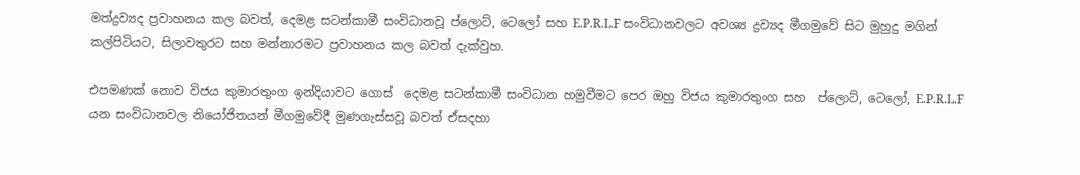මත්ද්‍රව්‍යද ප්‍රවාහනය කල බවත්, දෙමළ සටන්කාමී සංවිධානවූ ප්ලොට්, ටෙලෝ සහ E.P.R.L.F සංවිධානවලට අවශ්‍ය ද්‍රව්‍යද මීගමුවේ සිට මුහුදු මගින් කල්පිටියට, සිලාවතුරට සහ මන්නාරමට ප්‍රවාහනය කල බවත් දැක්වුහ.

එපමණක් නොව විජය කුමාරතුංග ඉන්දියාවට ගොස්  දෙමළ සටන්කාමී සංවිධාන හමුවීමට පෙර ඔහු විජය කුමාරතුංග සහ  ප්ලොට්, ටෙලෝ, E.P.R.L.F යන සංවිධානවල නියෝජිතයන් මීගමුවේදී මුණගැස්සවූ බවත් ඒසදහා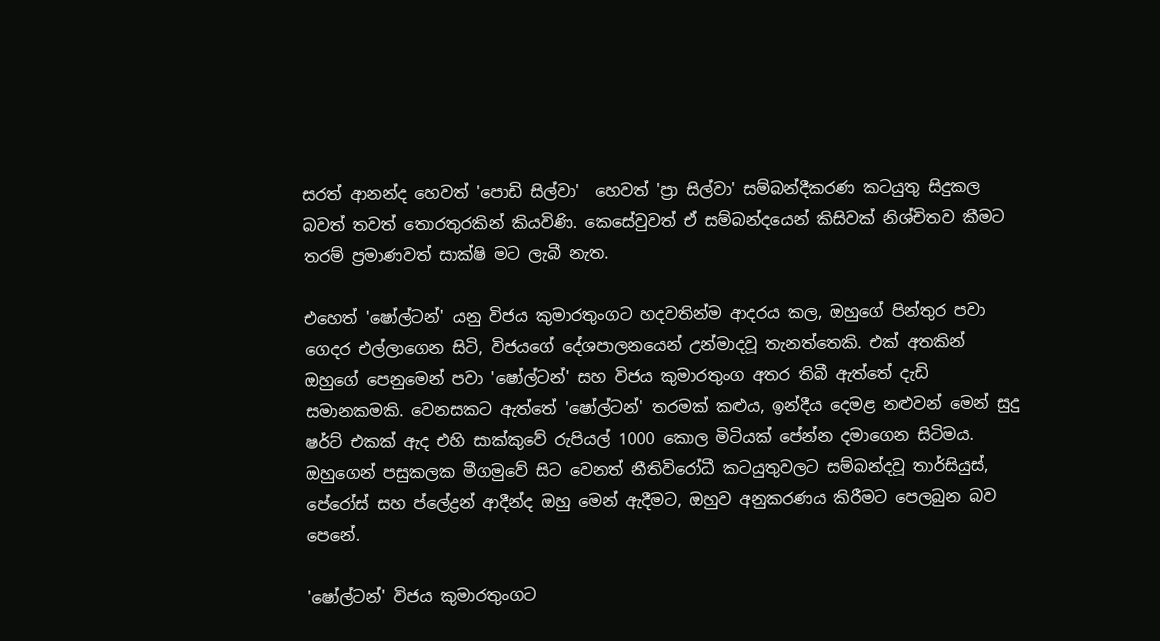සරත් ආනන්ද හෙවත් 'පොඩි සිල්වා'  හෙවත් 'ප්‍රා සිල්වා' සම්බන්දීකරණ කටයුතු සිදුකල බවත් තවත් තොරතුරකින් කියවිණි. කෙසේවුවත් ඒ සම්බන්දයෙන් කිසිවක් නිශ්චිතව කීමට තරම් ප්‍රමාණවත් සාක්ෂි මට ලැබී නැත.

එහෙත් 'ෂෝල්ටන්' යනු විජය කුමාරතුංගට හදවතින්ම ආදරය කල, ඔහුගේ පින්තුර පවා ගෙදර එල්ලාගෙන සිටි, විජයගේ දේශපාලනයෙන් උන්මාදවූ තැනත්තෙකි. එක් අතකින් ඔහුගේ පෙනුමෙන් පවා 'ෂෝල්ටන්' සහ විජය කුමාරතුංග අතර තිබී ඇත්තේ දැඩි සමානකමකි. වෙනසකට ඇත්තේ 'ෂෝල්ටන්' තරමක් කළුය, ඉන්දීය දෙමළ නළුවන් මෙන් සුදු ෂර්ට් එකක් ඇද එහි සාක්කුවේ රුපියල් 1000 කොල මිටියක් පේන්න දමාගෙන සිටිමය. ඔහුගෙන් පසුකලක මීගමුවේ සිට වෙනත් නීතිවිරෝධී කටයුතුවලට සම්බන්දවූ තාර්සියුස්, පේරෝස් සහ ප්ලේද්‍රන් ආදීන්ද ඔහු මෙන් ඇදීමට, ඔහුව අනුකරණය කිරීමට පෙලබුන බව පෙනේ.

'ෂෝල්ටන්' විජය කුමාරතුංගට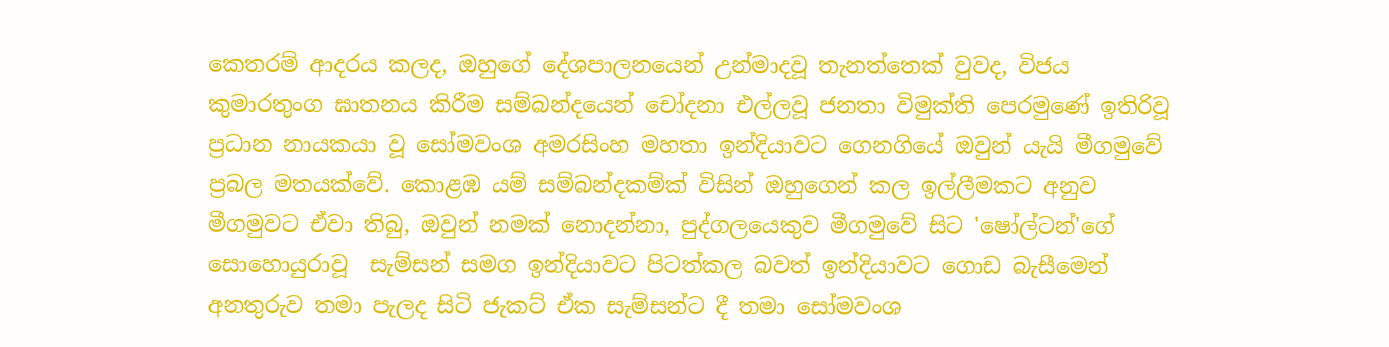කෙතරම් ආදරය කලද, ඔහුගේ දේශපාලනයෙන් උන්මාදවූ තැනත්තෙක් වුවද, විජය කුමාරතුංග ඝාතනය කිරීම සම්බන්දයෙන් චෝදනා එල්ලවූ ජනතා විමුක්ති පෙරමුණේ ඉතිරිවූ ප්‍රධාන නායකයා වූ සෝමවංශ අමරසිංහ මහතා ඉන්දියාවට ගෙනගියේ ඔවුන් යැයි මීගමුවේ ප්‍රබල මතයක්වේ. කොළඹ යම් සම්බන්දකම්ක් විසින් ඔහුගෙන් කල ඉල්ලීමකට අනුව මීගමුවට ඒවා තිබු, ඔවුන් නමක් නොදන්නා, පුද්ගලයෙකුව මීගමුවේ සිට 'ෂෝල්ටන්'ගේ සොහොයුරාවූ  සැම්සන් සමග ඉන්දියාවට පිටත්කල බවත් ඉන්දියාවට ගොඩ බැසීමෙන් අනතුරුව තමා පැලද සිටි ජැකට් ඒක සැම්සන්ට දී තමා සෝමවංශ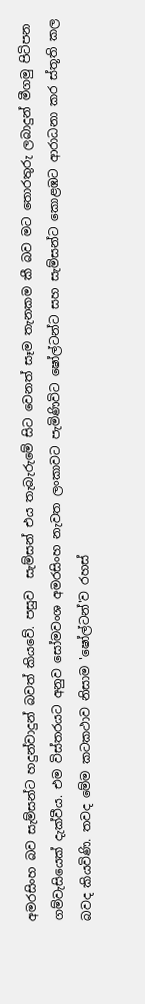අමරසිංහ බව සැම්සන්ට හදුන්වාදුන් බවත් කියවේ. පසුව  සැම්සන් එය තැබැරුමේ සිට වෙනත් සෑම තැනකම කී බව මට තොරතුරු ලබාදුන් මීගමු පිටිපන ගම්වැසියෙක් දැක්වීය. එම විස්තරයට අනුව සෝමවංශ අමරසිංහ නැවත ලංකාවට පැමිණිවිට ෂෝල්ටන්ට සහ සැම්සන්ට කොළඹට ආරාධනා කර ස්තූති කල බවද කියවිණි. තවද මේම කටකථාව නිසාම 'ෂෝල්ටන්'ව රහස්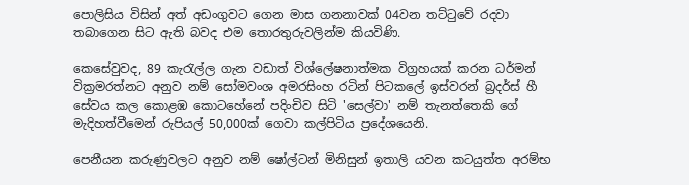පොලිසිය විසින් අත් අඩංගුවට ගෙන මාස ගනනාවක් 04වන තට්ටුවේ රදවා තබාගෙන සිට ඇති බවද එම තොරතුරුවලින්ම කියවිණි.

කෙසේවුවද, 89 කැරැල්ල ගැන වඩාත් විශ්ලේෂනාත්මක විග්‍රහයක් කරන ධර්මන් වික්‍රමරත්නට අනුව නම් සෝමවංශ අමරසිංහ රටින් පිටකලේ ඉස්වරන් බ්‍රදර්ස් හී සේවය කල කොළඹ කොටහේනේ පදිංචිව සිටි 'සෙල්වා' නම් තැනත්තෙකි ගේ මැදිහත්වීමෙන් රුපියල් 50,000ක් ගෙවා කල්පිටිය ප්‍රදේශයෙනි.

පෙනීයන කරුණුවලට අනුව නම් ෂෝල්ටන් මිනිසුන් ඉතාලි යවන කටයුත්ත අරම්භ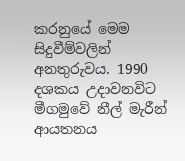කරනුයේ මෙම සිදුවීම්වලින් අනතුරුවය. 1990 දශකය උදාවනවිට මීගමුවේ නීල් මැරීන් ආයතනය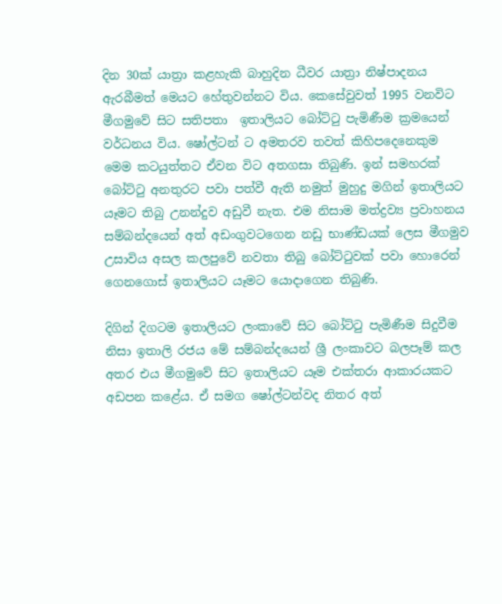දින 30ක් යාත්‍රා කළහැකි බාහුදින ධීවර යාත්‍රා නිෂ්පාදනය ඇරබීමත් මෙයට හේතුවන්නට විය. කෙසේවුවත් 1995 වනවිට මීගමුවේ සිට සතිපතා  ඉතාලියට බෝට්ටු පැමිණීම ක්‍රමයෙන් වර්ධනය විය. ෂෝල්ටන් ට අමතරව තවත් කිහිපදෙනෙකුම මෙම කටයුත්තට ඒවන විට අතගසා තිබුණි. ඉන් සමහරක් බෝට්ටු අනතුරට පවා පත්වී ඇති නමුත් මුහුදු මගින් ඉතාලියට යෑමට තිබු උනන්දුව අඩුවී නැත. එම නිසාම මත්ද්‍රව්‍ය ප්‍රවාහනය සම්බන්දයෙන් අත් අඩංගුවටගෙන නඩු භාණ්ඩයක් ලෙස මීගමුව උසාවිය අසල කලපුවේ නවතා තිබු බෝට්ටුවක් පවා හොරෙන් ගෙනගොස් ඉතාලියට යෑමට යොදාගෙන තිබුණි.

දිගින් දිගටම ඉතාලියට ලංකාවේ සිට බෝට්ටු පැමිණීම සිදුවීම නිසා ඉතාලි රජය මේ සම්බන්දයෙන් ශ්‍රී ලංකාවට බලපෑම් කල අතර එය මීගමුවේ සිට ඉතාලියට යෑම එක්තරා ආකාරයකට අඩපන කළේය. ඒ සමග ෂෝල්ටන්වද නිතර අත්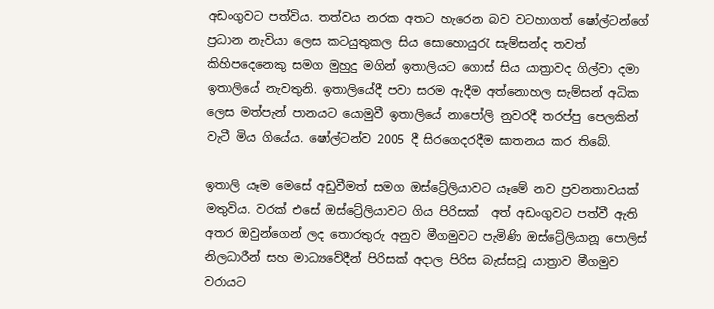අඩංගුවට පත්විය. තත්වය නරක අතට හැරෙන බව වටහාගත් ෂෝල්ටන්ගේ ප්‍රධාන නැවියා ලෙස කටයුතුකල සිය සොහොයුරැ සැම්සන්ද තවත් කිහිපදෙනෙකු සමග මුහුදු මගින් ඉතාලියට ගොස් සිය යාත්‍රාවද ගිල්වා දමා ඉතාලියේ නැවතුනි. ඉතාලියේදී පවා සරම ඇදීම අත්නොහල සැම්සන් අධික ලෙස මත්පැන් පානයට යොමුවී ඉතාලියේ නාපෝලි නුවරදී තරප්පු පෙලකින් වැටී මිය ගියේය. ෂෝල්ටන්ව 2005 දී සිරගෙදරදීම ඝාතනය කර තිබේ.

ඉතාලි යෑම මෙසේ අඩුවීමත් සමග ඔස්ට්‍රේලියාවට යෑමේ නව ප්‍රවනතාවයක් මතුවිය. වරක් එසේ ඔස්ට්‍රේලියාවට ගිය පිරිසක්  අත් අඩංගුවට පත්වී ඇති අතර ඔවුන්ගෙන් ලද තොරතුරු අනුව මීගමුවට පැමිණි ඔස්ට්‍රේලියානූ පොලිස් නිලධාරීන් සහ මාධ්‍යවේදීන් පිරිසක් අදාල පිරිස බැස්සවූ යාත්‍රාව මීගමුව වරායට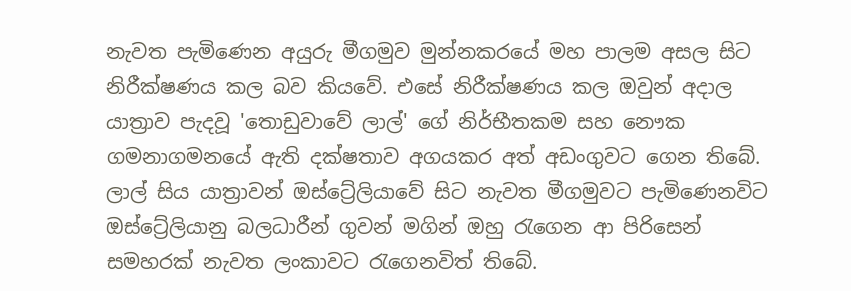නැවත පැමිණෙන අයුරු මීගමුව මුන්නකරයේ මහ පාලම අසල සිට නිරීක්ෂණය කල බව කියවේ. එසේ නිරීක්ෂණය කල ඔවුන් අදාල යාත්‍රාව පැදවූ 'තොඩුවාවේ ලාල්' ගේ නිර්භීතකම සහ නෞක ගමනාගමනයේ ඇති දක්ෂතාව අගයකර අත් අඩංගුවට ගෙන තිබේ. ලාල් සිය යාත්‍රාවන් ඔස්ට්‍රේලියාවේ සිට නැවත මීගමුවට පැමිණෙනවිට ඔස්ට්‍රේලියානු බලධාරීන් ගුවන් මගින් ඔහු රැගෙන ආ පිරිසෙන් සමහරක් නැවත ලංකාවට රැගෙනවිත් තිබේ.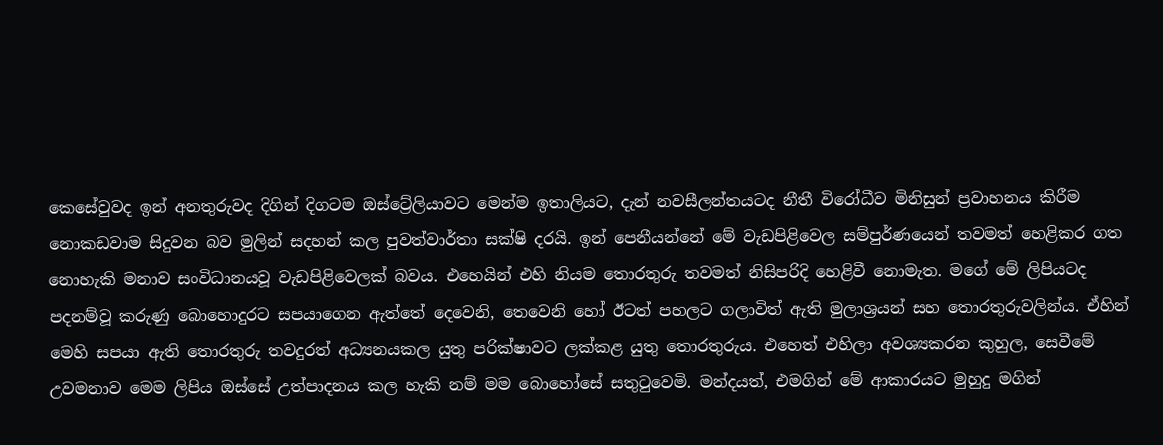කෙසේවුවද ඉන් අනතුරුවද දිගින් දිගටම ඔස්ට්‍රේලියාවට මෙන්ම ඉතාලියට, දැන් නවසීලන්තයටද නීතී විරෝධීව මිනිසුන් ප්‍රවාහනය කිරීම නොකඩවාම සිදුවන බව මුලින් සදහන් කල පුවත්වාර්තා සක්ෂි දරයි. ඉන් පෙනීයන්නේ මේ වැඩපිළිවෙල සම්පුර්ණයෙන් තවමත් හෙළිකර ගත නොහැකි මනාව සංවිධානයවූ වැඩපිළිවෙලක් බවය. එහෙයින් එහි නියම තොරතුරු තවමත් නිසිපරිදි හෙළිවී නොමැත. මගේ මේ ලිපියටද පදනම්වූ කරුණු බොහොදුරට සපයාගෙන ඇත්තේ දෙවෙනි, තෙවෙනි හෝ ඊටත් පහලට ගලාවිත් ඇති මුලාශ්‍රයන් සහ තොරතුරුවලින්ය. ඒහින් මෙහි සපයා ඇති තොරතුරු තවදුරත් අධ්‍යනයකල යුතු පරික්ෂාවට ලක්කළ යුතු තොරතුරුය. එහෙත් එහිලා අවශ්‍යකරන කුහුල, සෙවීමේ උවමනාව මෙම ලිපිය ඔස්සේ උත්පාදනය කල හැකි නම් මම බොහෝසේ සතුටුවෙමි. මන්දයත්, එමගින් මේ ආකාරයට මුහුදු මගින්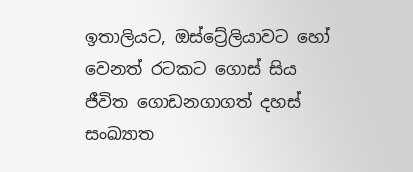ඉතාලියට, ඔස්ට්‍රේලියාවට හෝ වෙනත් රටකට ගොස් සිය ජීවිත ගොඩනගාගත් දහස් සංඛ්‍යාත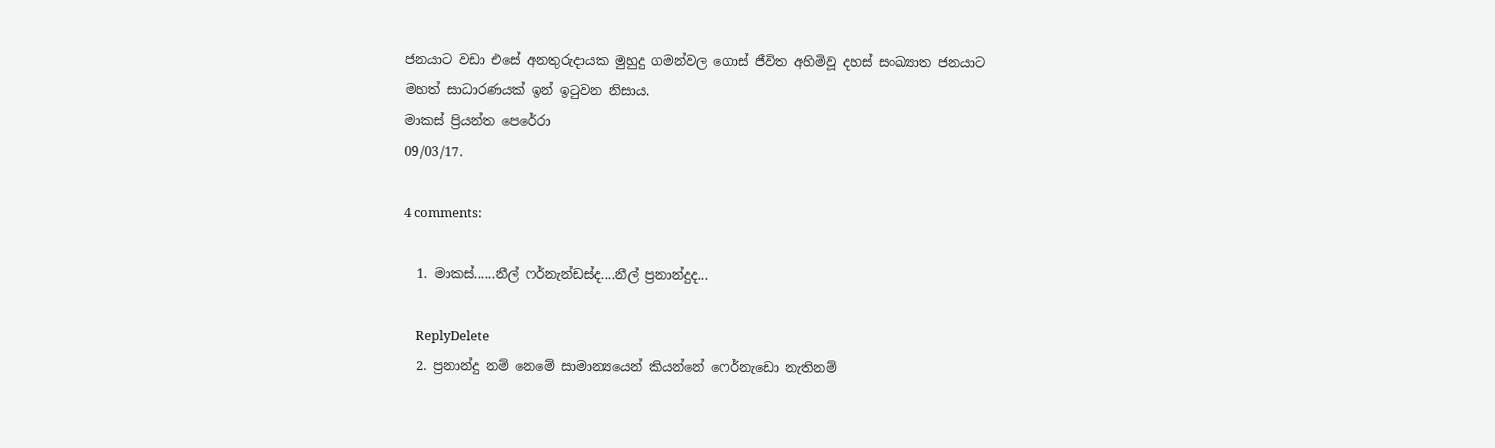ජනයාට වඩා එසේ අනතුරුදායක මුහුදු ගමන්වල ගොස් ජීවිත අහිමිවූ දහස් සංඛ්‍යාත ජනයාට මහත් සාධාරණයක් ඉන් ඉටුවන නිසාය.
මාකස් ප්‍රියන්ත පෙරේරා
09/03/17.

4 comments:

  1. මාකස්......නීල් ෆර්නැන්ඩස්ද....නීල් ප්‍රනාන්දුද...

    ReplyDelete
  2. ප්‍රනාන්දු නම් නෙමේ සාමාන්‍යයෙන් කියන්නේ ෆෙර්නැඩො නැතිනම්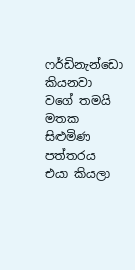ෆර්ඩිනැන්ඩො කියනවා වගේ තමයි මතක සිළුමිණ පත්තරය එයා කියලා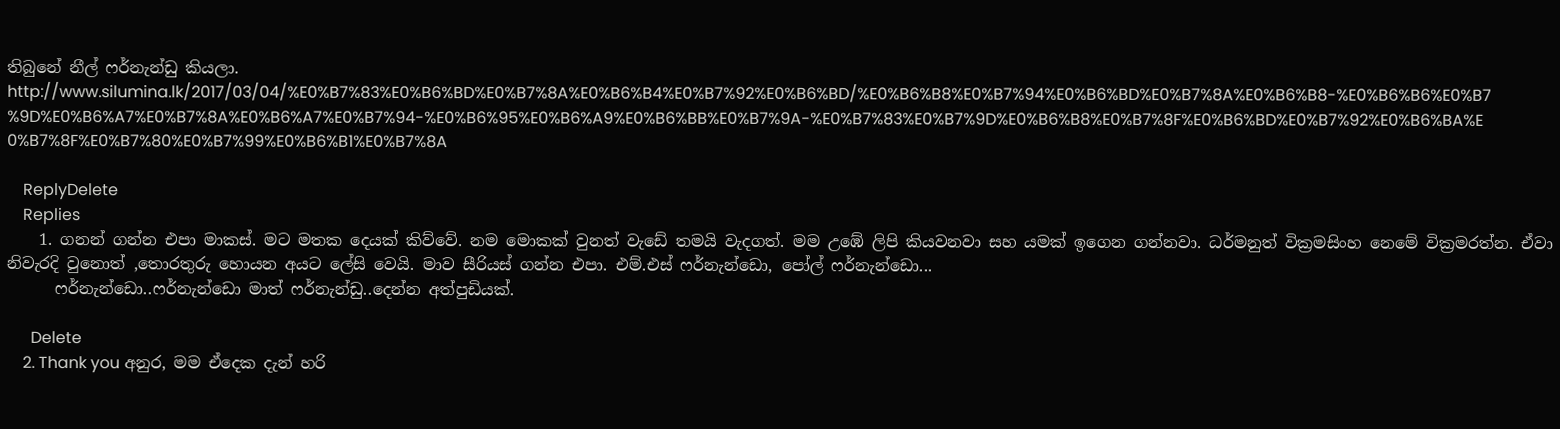තිබුනේ නීල් ෆර්නැන්ඩු කියලා. http://www.silumina.lk/2017/03/04/%E0%B7%83%E0%B6%BD%E0%B7%8A%E0%B6%B4%E0%B7%92%E0%B6%BD/%E0%B6%B8%E0%B7%94%E0%B6%BD%E0%B7%8A%E0%B6%B8-%E0%B6%B6%E0%B7%9D%E0%B6%A7%E0%B7%8A%E0%B6%A7%E0%B7%94-%E0%B6%95%E0%B6%A9%E0%B6%BB%E0%B7%9A-%E0%B7%83%E0%B7%9D%E0%B6%B8%E0%B7%8F%E0%B6%BD%E0%B7%92%E0%B6%BA%E0%B7%8F%E0%B7%80%E0%B7%99%E0%B6%B1%E0%B7%8A

    ReplyDelete
    Replies
    1. ගනන් ගන්න එපා මාකස්. මට මතක දෙයක් කිව්වේ. නම මොකක් වුනත් වැඩේ තමයි වැදගත්. මම උඹේ ලිපි කියවනවා සහ යමක් ඉගෙන ගන්නවා. ධර්මනුත් වික්‍රමසිංහ නෙමේ වික්‍රමරත්න. ඒවා නිවැරදි වුනොත් ,තොරතුරු හොයන අයට ලේසි වෙයි. මාව සීරියස් ගන්න එපා. එම්.එස් ෆර්නැන්ඩො, පෝල් ෆර්නැන්ඩො...
      ෆර්නැන්ඩො..ෆර්නැන්ඩො මාත් ෆර්නැන්ඩු..දෙන්න අත්පුඩියක්.

      Delete
    2. Thank you අනුර, මම ඒදෙක දැන් හරි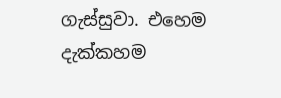ගැස්සුවා. එහෙම දැක්කහම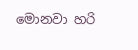මොනවා හරි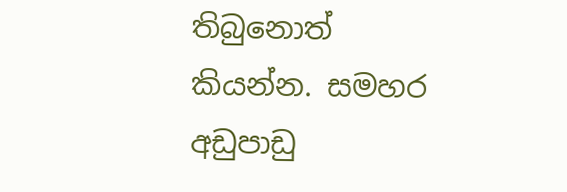තිබුනොත් කියන්න. සමහර අඩුපාඩු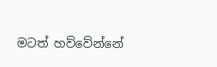මටත් හව්වේන්නේ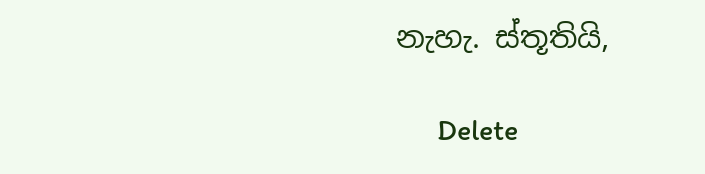නැහැ. ස්තූතියි,

      Delete